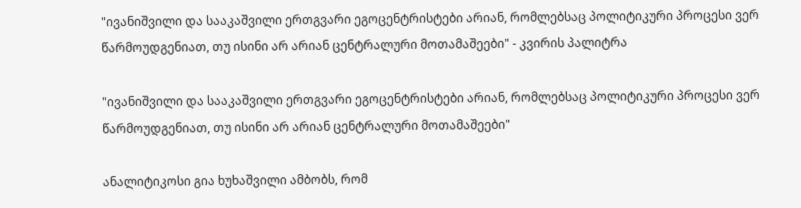"ივანიშვილი და სააკაშვილი ერთგვარი ეგოცენტრისტები არიან, რომლებსაც პოლიტიკური პროცესი ვერ წარმოუდგენიათ, თუ ისინი არ არიან ცენტრალური მოთამაშეები" - კვირის პალიტრა

"ივანიშვილი და სააკაშვილი ერთგვარი ეგოცენტრისტები არიან, რომლებსაც პოლიტიკური პროცესი ვერ წარმოუდგენიათ, თუ ისინი არ არიან ცენტრალური მოთამაშეები"

ანალიტიკოსი გია ხუხაშვილი ამბობს, რომ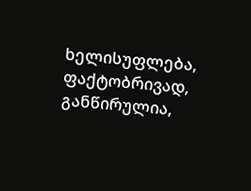ხელისუფლება, ფაქტობრივად, განწირულია,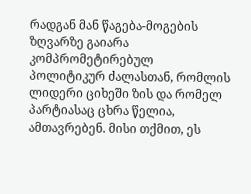რადგან მან წაგება-მოგების ზღვარზე გაიარა კომპრომეტირებულ პოლიტიკურ ძალასთან, რომლის ლიდერი ციხეში ზის და რომელ პარტიასაც ცხრა წელია, ამთავრებენ. მისი თქმით, ეს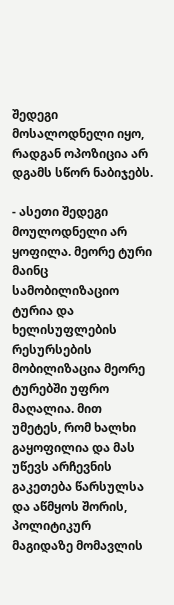შედეგი მოსალოდნელი იყო, რადგან ოპოზიცია არ დგამს სწორ ნაბიჯებს.

- ასეთი შედეგი მოულოდნელი არ ყოფილა. მეორე ტური მაინც სამობილიზაციო ტურია და ხელისუფლების რესურსების მობილიზაცია მეორე ტურებში უფრო მაღალია. მით უმეტეს, რომ ხალხი გაყოფილია და მას უწევს არჩევნის გაკეთება წარსულსა და აწმყოს შორის, პოლიტიკურ მაგიდაზე მომავლის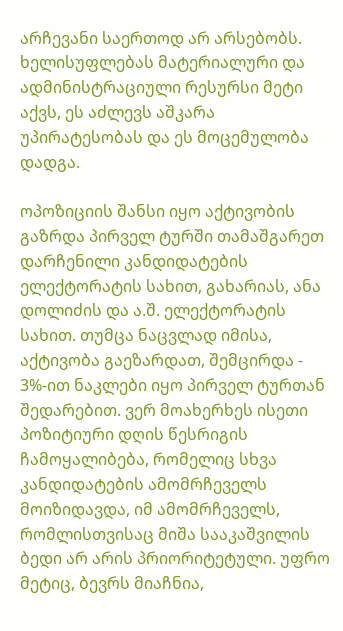არჩევანი საერთოდ არ არსებობს. ხელისუფლებას მატერიალური და ადმინისტრაციული რესურსი მეტი აქვს, ეს აძლევს აშკარა უპირატესობას და ეს მოცემულობა დადგა.

ოპოზიციის შანსი იყო აქტივობის გაზრდა პირველ ტურში თამაშგარეთ დარჩენილი კანდიდატების ელექტორატის სახით, გახარიას, ანა დოლიძის და ა.შ. ელექტორატის სახით. თუმცა ნაცვლად იმისა, აქტივობა გაეზარდათ, შემცირდა - 3%-ით ნაკლები იყო პირველ ტურთან შედარებით. ვერ მოახერხეს ისეთი პოზიტიური დღის წესრიგის ჩამოყალიბება, რომელიც სხვა კანდიდატების ამომრჩეველს მოიზიდავდა, იმ ამომრჩეველს, რომლისთვისაც მიშა სააკაშვილის ბედი არ არის პრიორიტეტული. უფრო მეტიც, ბევრს მიაჩნია,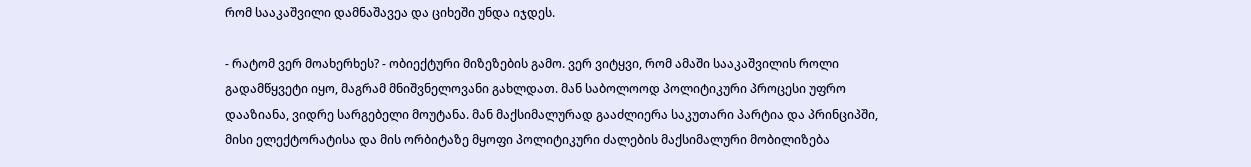რომ სააკაშვილი დამნაშავეა და ციხეში უნდა იჯდეს.

- რატომ ვერ მოახერხეს? - ობიექტური მიზეზების გამო. ვერ ვიტყვი, რომ ამაში სააკაშვილის როლი გადამწყვეტი იყო, მაგრამ მნიშვნელოვანი გახლდათ. მან საბოლოოდ პოლიტიკური პროცესი უფრო დააზიანა, ვიდრე სარგებელი მოუტანა. მან მაქსიმალურად გააძლიერა საკუთარი პარტია და პრინციპში, მისი ელექტორატისა და მის ორბიტაზე მყოფი პოლიტიკური ძალების მაქსიმალური მობილიზება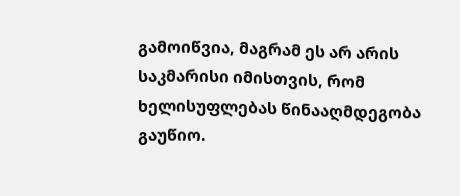გამოიწვია, მაგრამ ეს არ არის საკმარისი იმისთვის, რომ ხელისუფლებას წინააღმდეგობა გაუწიო.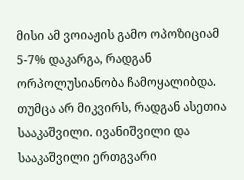მისი ამ ვოიაჟის გამო ოპოზიციამ 5-7% დაკარგა, რადგან ორპოლუსიანობა ჩამოყალიბდა. თუმცა არ მიკვირს, რადგან ასეთია სააკაშვილი. ივანიშვილი და სააკაშვილი ერთგვარი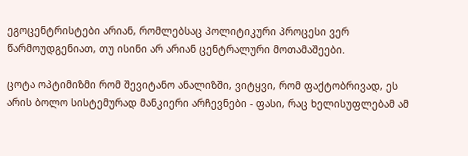ეგოცენტრისტები არიან, რომლებსაც პოლიტიკური პროცესი ვერ წარმოუდგენიათ, თუ ისინი არ არიან ცენტრალური მოთამაშეები.

ცოტა ოპტიმიზმი რომ შევიტანო ანალიზში, ვიტყვი, რომ ფაქტობრივად, ეს არის ბოლო სისტემურად მანკიერი არჩევნები - ფასი, რაც ხელისუფლებამ ამ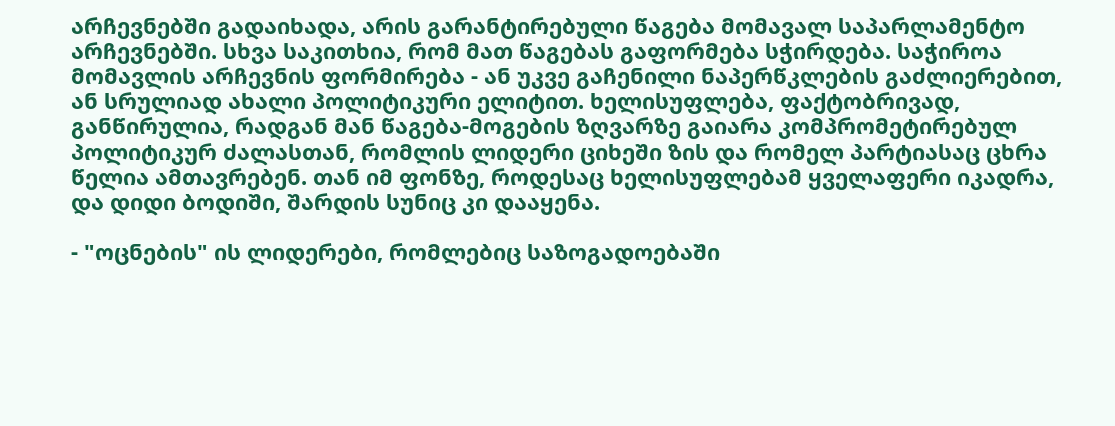არჩევნებში გადაიხადა, არის გარანტირებული წაგება მომავალ საპარლამენტო არჩევნებში. სხვა საკითხია, რომ მათ წაგებას გაფორმება სჭირდება. საჭიროა მომავლის არჩევნის ფორმირება - ან უკვე გაჩენილი ნაპერწკლების გაძლიერებით, ან სრულიად ახალი პოლიტიკური ელიტით. ხელისუფლება, ფაქტობრივად, განწირულია, რადგან მან წაგება-მოგების ზღვარზე გაიარა კომპრომეტირებულ პოლიტიკურ ძალასთან, რომლის ლიდერი ციხეში ზის და რომელ პარტიასაც ცხრა წელია ამთავრებენ. თან იმ ფონზე, როდესაც ხელისუფლებამ ყველაფერი იკადრა, და დიდი ბოდიში, შარდის სუნიც კი დააყენა.

- "ოცნების" ის ლიდერები, რომლებიც საზოგადოებაში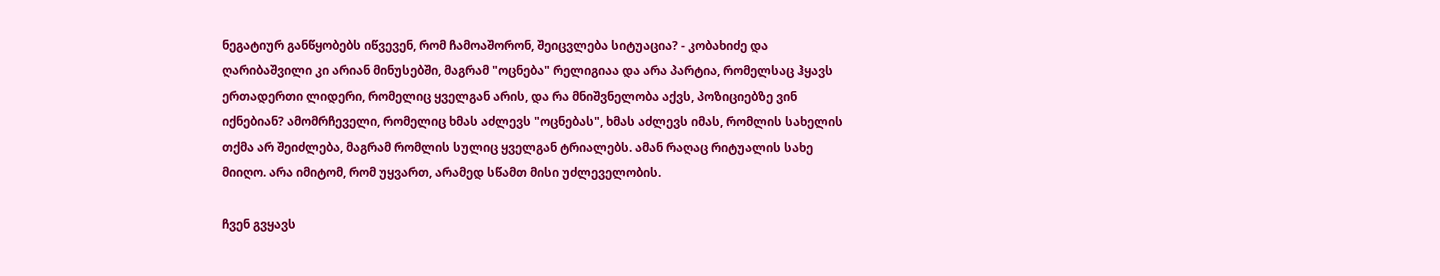ნეგატიურ განწყობებს იწვევენ, რომ ჩამოაშორონ, შეიცვლება სიტუაცია? - კობახიძე და ღარიბაშვილი კი არიან მინუსებში, მაგრამ "ოცნება" რელიგიაა და არა პარტია, რომელსაც ჰყავს ერთადერთი ლიდერი, რომელიც ყველგან არის, და რა მნიშვნელობა აქვს, პოზიციებზე ვინ იქნებიან? ამომრჩეველი, რომელიც ხმას აძლევს "ოცნებას", ხმას აძლევს იმას, რომლის სახელის თქმა არ შეიძლება, მაგრამ რომლის სულიც ყველგან ტრიალებს. ამან რაღაც რიტუალის სახე მიიღო. არა იმიტომ, რომ უყვართ, არამედ სწამთ მისი უძლეველობის.

ჩვენ გვყავს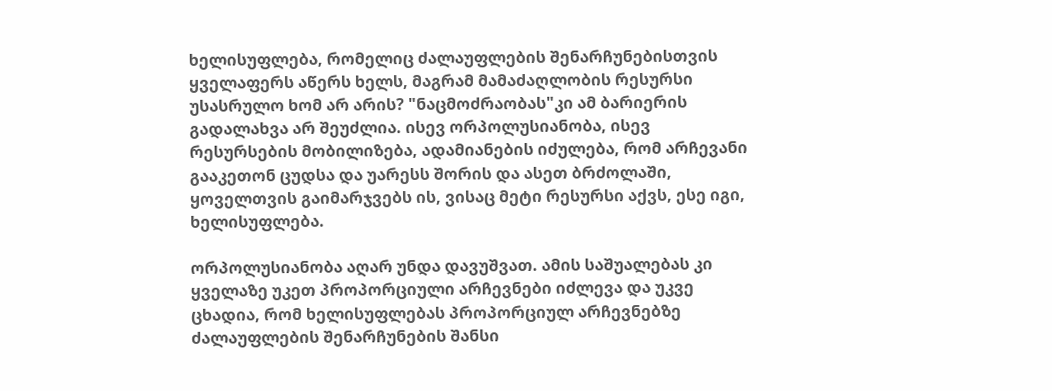ხელისუფლება, რომელიც ძალაუფლების შენარჩუნებისთვის ყველაფერს აწერს ხელს, მაგრამ მამაძაღლობის რესურსი უსასრულო ხომ არ არის? "ნაცმოძრაობას"კი ამ ბარიერის გადალახვა არ შეუძლია. ისევ ორპოლუსიანობა, ისევ რესურსების მობილიზება, ადამიანების იძულება, რომ არჩევანი გააკეთონ ცუდსა და უარესს შორის და ასეთ ბრძოლაში, ყოველთვის გაიმარჯვებს ის, ვისაც მეტი რესურსი აქვს, ესე იგი, ხელისუფლება.

ორპოლუსიანობა აღარ უნდა დავუშვათ. ამის საშუალებას კი ყველაზე უკეთ პროპორციული არჩევნები იძლევა და უკვე ცხადია, რომ ხელისუფლებას პროპორციულ არჩევნებზე ძალაუფლების შენარჩუნების შანსი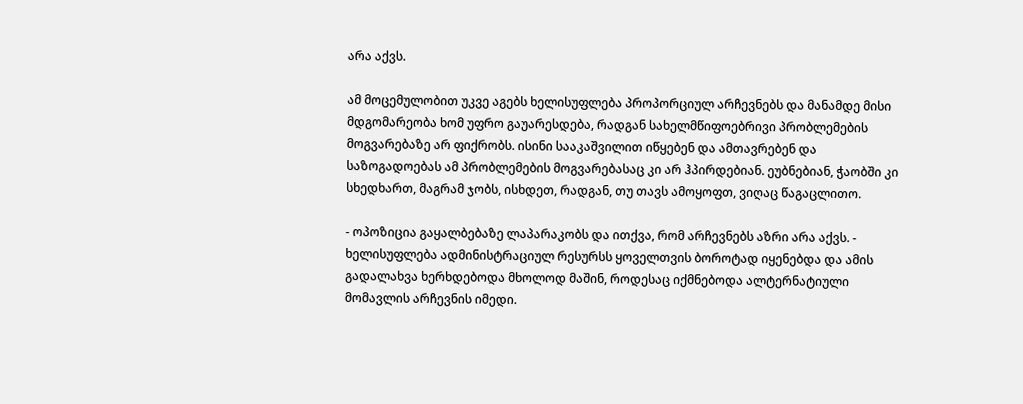არა აქვს.

ამ მოცემულობით უკვე აგებს ხელისუფლება პროპორციულ არჩევნებს და მანამდე მისი მდგომარეობა ხომ უფრო გაუარესდება, რადგან სახელმწიფოებრივი პრობლემების მოგვარებაზე არ ფიქრობს. ისინი სააკაშვილით იწყებენ და ამთავრებენ და საზოგადოებას ამ პრობლემების მოგვარებასაც კი არ ჰპირდებიან. ეუბნებიან, ჭაობში კი სხედხართ, მაგრამ ჯობს, ისხდეთ, რადგან, თუ თავს ამოყოფთ, ვიღაც წაგაცლითო.

- ოპოზიცია გაყალბებაზე ლაპარაკობს და ითქვა, რომ არჩევნებს აზრი არა აქვს. - ხელისუფლება ადმინისტრაციულ რესურსს ყოველთვის ბოროტად იყენებდა და ამის გადალახვა ხერხდებოდა მხოლოდ მაშინ, როდესაც იქმნებოდა ალტერნატიული მომავლის არჩევნის იმედი.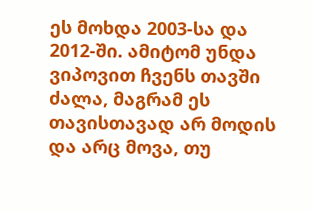ეს მოხდა 2003-სა და 2012-ში. ამიტომ უნდა ვიპოვით ჩვენს თავში ძალა, მაგრამ ეს თავისთავად არ მოდის და არც მოვა, თუ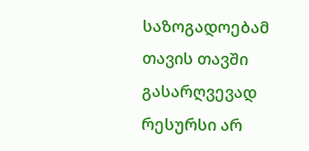საზოგადოებამ თავის თავში გასარღვევად რესურსი არ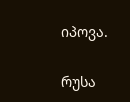იპოვა.

რუსა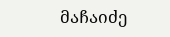მაჩაიძე